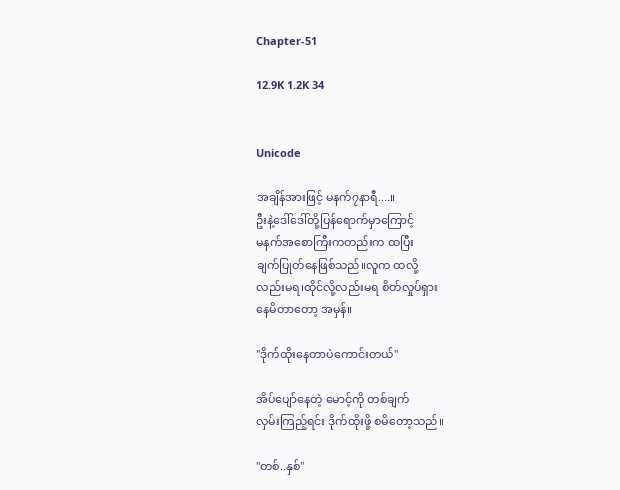Chapter-51

12.9K 1.2K 34


Unicode

အချိန်အားဖြင့် မနက်၇နာရီ....။
ဦးနဲ့ဒေါ်ဒေါ်တို့ပြန်ရောက်မှာကြောင့်
မနက်အစောကြီးကတည်းက ထပြီး
ချက်ပြုတ်နေဖြစ်သည်။လူက ထလို့
လည်းမရ၊ထိုင်လို့လည်းမရ စိတ်လှုပ်ရှား
နေမိတာတော့ အမှန်။

"ဒိုက်ထိုးနေတာပဲကောင်းတယ်"

အိပ်ပျော်နေတဲ့ မောင့်ကို တစ်ချက်
လှမ်းကြည့်ရင်း ဒိုက်ထိုးဖို့ စမိတော့သည်။

"တစ်..နှစ်"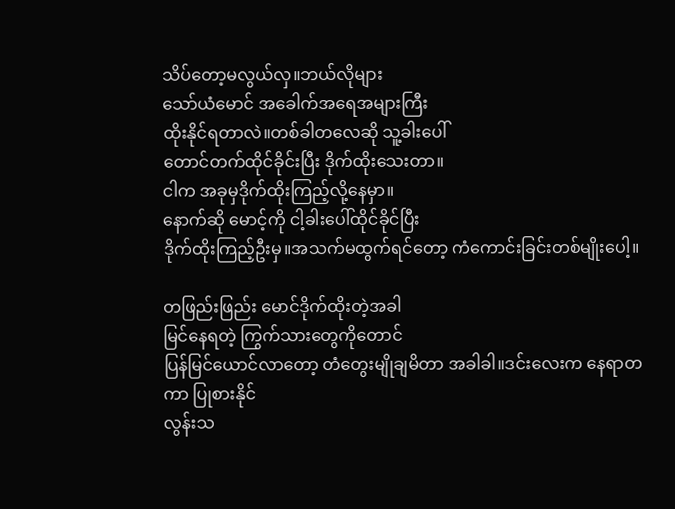သိပ်တော့မလွယ်လှ။ဘယ်လိုများ
သော်ယံမောင် အခေါက်အရေအများကြီး
ထိုးနိုင်ရတာလဲ။တစ်ခါတလေဆို သူ့ခါးပေါ်
တောင်တက်ထိုင်ခိုင်းပြီး ဒိုက်ထိုးသေးတာ။
ငါက အခုမှဒိုက်ထိုးကြည့်လို့နေမှာ။
နောက်ဆို မောင့်ကို ငါ့ခါးပေါ်ထိုင်ခိုင်ပြီး
ဒိုက်ထိုးကြည့်ဦးမှ။အသက်မထွက်ရင်တော့ ကံကောင်းခြင်းတစ်မျိုးပေါ့။

တဖြည်းဖြည်း မောင်ဒိုက်ထိုးတဲ့အခါ
မြင်နေရတဲ့ ကြွက်သားတွေကိုတောင်
ပြန်မြင်ယောင်လာတော့ တံတွေးမျိုချမိတာ အခါခါ။ဒင်းလေးက နေရာတကာ ပြုစားနိုင်
လွန်းသ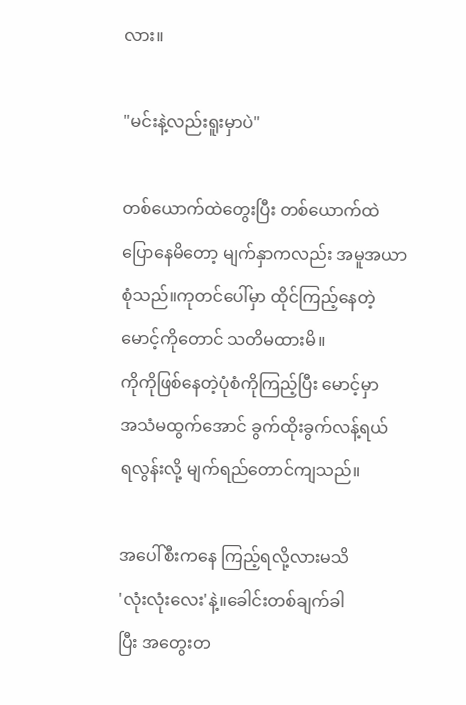လား။

"မင်းနဲ့လည်းရူးမှာပဲ"

တစ်ယောက်ထဲတွေးပြီး တစ်ယောက်ထဲ
ပြောနေမိတော့ မျက်နှာကလည်း အမူအယာ
စုံသည်။ကုတင်ပေါ်မှာ ထိုင်ကြည့်နေတဲ့
မောင့်ကိုတောင် သတိမထားမိ။
ကိုကိုဖြစ်နေတဲ့ပုံစံကိုကြည့်ပြီး မောင့်မှာ
အသံမထွက်အောင် ခွက်ထိုးခွက်လန့်ရယ်
ရလွန်းလို့ မျက်ရည်တောင်ကျသည်။

အပေါ်စီးကနေ ကြည့်ရလို့လားမသိ
'လုံးလုံးလေး'နဲ့။ခေါင်းတစ်ချက်ခါ
ပြီး အတွေးတ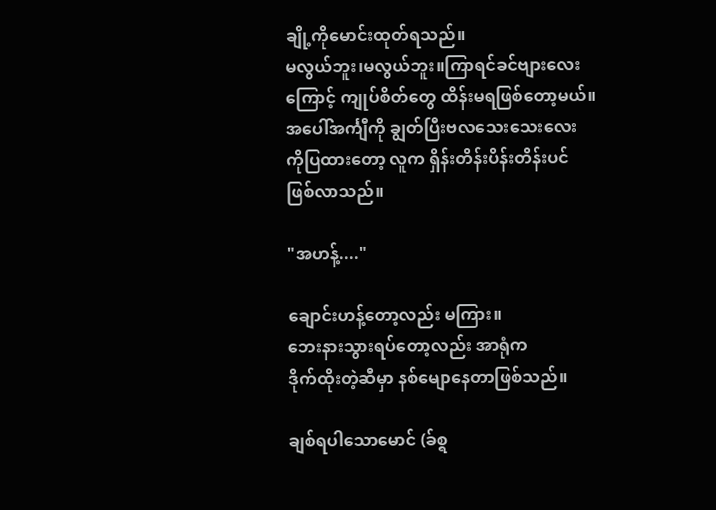ချို့ကိုမောင်းထုတ်ရသည်။
မလွယ်ဘူး၊မလွယ်ဘူး။ကြာရင်ခင်ဗျားလေး
ကြောင့် ကျုပ်စိတ်တွေ ထိန်းမရဖြစ်တော့မယ်။
အပေါ်အင်္ကျီကို ချွတ်ပြီးဗလသေးသေးလေး
ကိုပြထားတော့ လူက ရှိန်းတိန်းပိန်းတိန်းပင်
ဖြစ်လာသည်။

"အဟန့်...."

ချောင်းဟန့်တော့လည်း မကြား။
ဘေးနားသွားရပ်တော့လည်း အာရုံက
ဒိုက်ထိုးတဲ့ဆီမှာ နစ်မျောနေတာဖြစ်သည်။

ချစ်ရပါသောမောင် (ခ်စ္ရ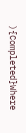){Completed}Where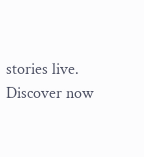stories live. Discover now